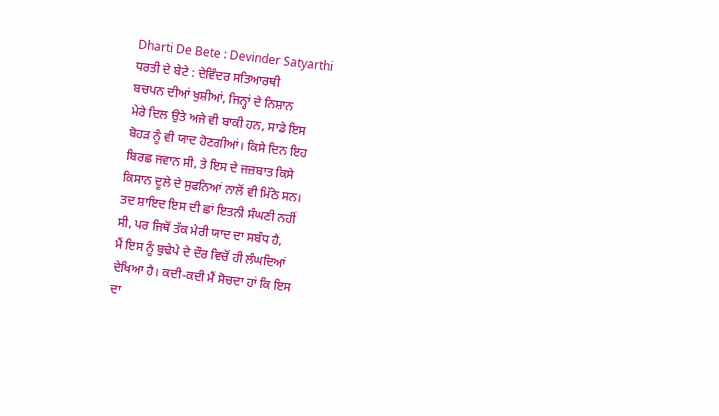Dharti De Bete : Devinder Satyarthi
ਧਰਤੀ ਦੇ ਬੇਟੇ : ਦੇਵਿੰਦਰ ਸਤਿਆਰਥੀ
ਬਚਪਨ ਦੀਆਂ ਖੁਸ਼ੀਆਂ, ਜਿਨ੍ਹਾਂ ਦੇ ਨਿਸ਼ਾਨ
ਮੇਰੇ ਦਿਲ ਉਤੇ ਅਜੇ ਵੀ ਬਾਕੀ ਹਨ, ਸਾਡੇ ਇਸ
ਬੋਹੜ ਨੂੰ ਵੀ ਯਾਦ ਹੋਣਗੀਆਂ। ਕਿਸੇ ਦਿਨ ਇਹ
ਬਿਰਛ ਜਵਾਨ ਸੀ, ਤੇ ਇਸ ਦੇ ਜਜ਼ਬਾਤ ਕਿਸੇ
ਕਿਸਾਨ ਦੂਲੇ ਦੇ ਸੁਫਨਿਆਂ ਨਾਲੋਂ ਵੀ ਮਿੱਠੇ ਸਨ।
ਤਦ ਸ਼ਾਇਦ ਇਸ ਦੀ ਛਾਂ ਇਤਨੀ ਸੰਘਣੀ ਨਹੀਂ
ਸੀ, ਪਰ ਜਿਥੋਂ ਤੱਕ ਮੇਰੀ ਯਾਦ ਦਾ ਸਬੰਧ ਹੈ,
ਮੈਂ ਇਸ ਨੂੰ ਬੁਢੇਪੇ ਦੇ ਦੌਰ ਵਿਚੋਂ ਹੀ ਲੰਘਦਿਆਂ
ਦੇਖਿਆ ਹੈ। ਕਦੀ-ਕਦੀ ਮੈਂ ਸੋਚਦਾ ਹਾਂ ਕਿ ਇਸ
ਦਾ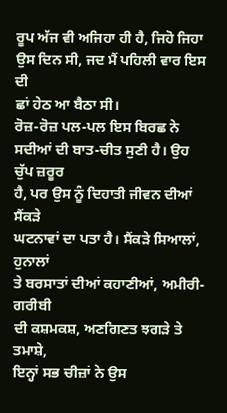ਰੂਪ ਅੱਜ ਵੀ ਅਜਿਹਾ ਹੀ ਹੈ, ਜਿਹੋ ਜਿਹਾ
ਉਸ ਦਿਨ ਸੀ, ਜਦ ਮੈਂ ਪਹਿਲੀ ਵਾਰ ਇਸ ਦੀ
ਛਾਂ ਹੇਠ ਆ ਬੈਠਾ ਸੀ।
ਰੋਜ਼-ਰੋਜ਼ ਪਲ-ਪਲ ਇਸ ਬਿਰਛ ਨੇ
ਸਦੀਆਂ ਦੀ ਬਾਤ-ਚੀਤ ਸੁਣੀ ਹੈ। ਉਹ ਚੁੱਪ ਜ਼ਰੂਰ
ਹੈ, ਪਰ ਉਸ ਨੂੰ ਦਿਹਾਤੀ ਜੀਵਨ ਦੀਆਂ ਸੈਂਕੜੇ
ਘਟਨਾਵਾਂ ਦਾ ਪਤਾ ਹੈ। ਸੈਂਕੜੇ ਸਿਆਲਾਂ, ਹੁਨਾਲਾਂ
ਤੇ ਬਰਸਾਤਾਂ ਦੀਆਂ ਕਹਾਣੀਆਂ, ਅਮੀਰੀ-ਗਰੀਬੀ
ਦੀ ਕਸ਼ਮਕਸ਼, ਅਣਗਿਣਤ ਝਗੜੇ ਤੇ ਤਮਾਸ਼ੇ,
ਇਨ੍ਹਾਂ ਸਭ ਚੀਜ਼ਾਂ ਨੇ ਉਸ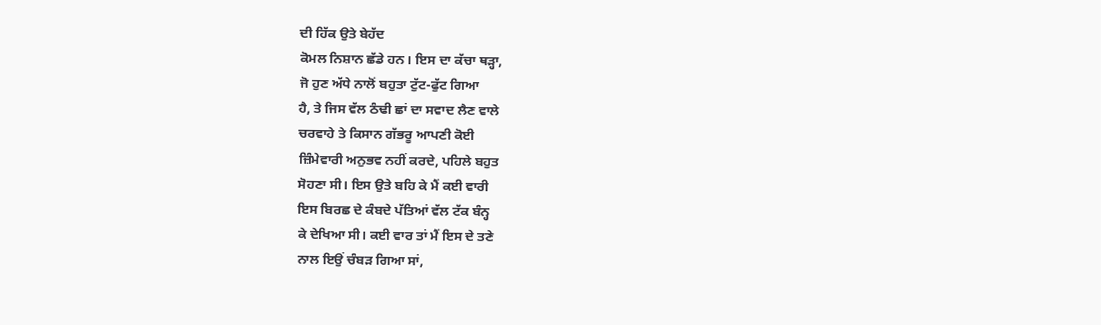ਦੀ ਹਿੱਕ ਉਤੇ ਬੇਹੱਦ
ਕੋਮਲ ਨਿਸ਼ਾਨ ਛੱਡੇ ਹਨ। ਇਸ ਦਾ ਕੱਚਾ ਥੜ੍ਹਾ,
ਜੋ ਹੁਣ ਅੱਧੇ ਨਾਲੋਂ ਬਹੁਤਾ ਟੁੱਟ-ਫੁੱਟ ਗਿਆ
ਹੈ, ਤੇ ਜਿਸ ਵੱਲ ਠੰਢੀ ਛਾਂ ਦਾ ਸਵਾਦ ਲੈਣ ਵਾਲੇ
ਚਰਵਾਹੇ ਤੇ ਕਿਸਾਨ ਗੱਭਰੂ ਆਪਣੀ ਕੋਈ
ਜ਼ਿੰਮੇਵਾਰੀ ਅਨੁਭਵ ਨਹੀਂ ਕਰਦੇ, ਪਹਿਲੇ ਬਹੁਤ
ਸੋਹਣਾ ਸੀ। ਇਸ ਉਤੇ ਬਹਿ ਕੇ ਮੈਂ ਕਈ ਵਾਰੀ
ਇਸ ਬਿਰਛ ਦੇ ਕੰਬਦੇ ਪੱਤਿਆਂ ਵੱਲ ਟੱਕ ਬੰਨ੍ਹ
ਕੇ ਦੇਖਿਆ ਸੀ। ਕਈ ਵਾਰ ਤਾਂ ਮੈਂ ਇਸ ਦੇ ਤਣੇ
ਨਾਲ ਇਉਂ ਚੰਬੜ ਗਿਆ ਸਾਂ,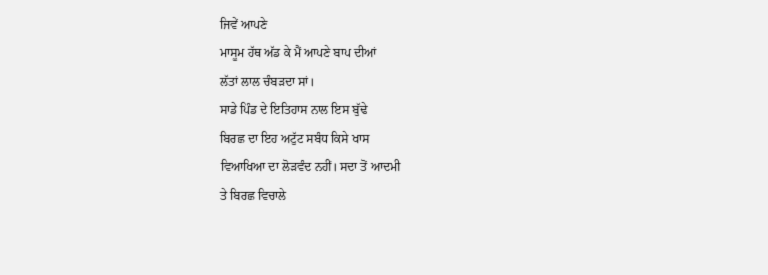ਜਿਵੇਂ ਆਪਣੇ
ਮਾਸੂਮ ਹੱਥ ਅੱਡ ਕੇ ਮੈਂ ਆਪਣੇ ਬਾਪ ਦੀਆਂ
ਲੱਤਾਂ ਲਾਲ ਚੰਬੜਦਾ ਸਾਂ।
ਸਾਡੇ ਪਿੰਡ ਦੇ ਇਤਿਹਾਸ ਨਾਲ ਇਸ ਬੁੱਢੇ
ਬਿਰਛ ਦਾ ਇਹ ਅਟੁੱਟ ਸਬੰਧ ਕਿਸੇ ਖਾਸ
ਵਿਆਖਿਆ ਦਾ ਲੋੜਵੰਦ ਨਹੀਂ। ਸਦਾ ਤੋਂ ਆਦਮੀ
ਤੇ ਬਿਰਛ ਵਿਚਾਲੇ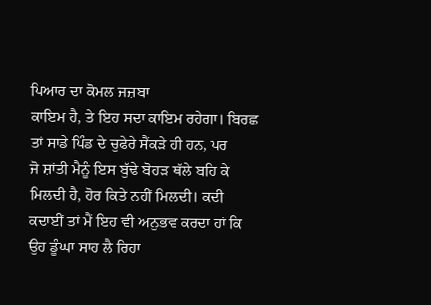ਪਿਆਰ ਦਾ ਕੋਮਲ ਜਜ਼ਬਾ
ਕਾਇਮ ਹੈ, ਤੇ ਇਹ ਸਦਾ ਕਾਇਮ ਰਹੇਗਾ। ਬਿਰਛ
ਤਾਂ ਸਾਡੇ ਪਿੰਡ ਦੇ ਚੁਫੇਰੇ ਸੈਂਕੜੇ ਹੀ ਹਨ, ਪਰ
ਜੋ ਸ਼ਾਂਤੀ ਮੈਨੂੰ ਇਸ ਬੁੱਢੇ ਬੋਹੜ ਥੱਲੇ ਬਹਿ ਕੇ
ਮਿਲਦੀ ਹੈ, ਹੋਰ ਕਿਤੇ ਨਹੀਂ ਮਿਲਦੀ। ਕਦੀ
ਕਦਾਈਂ ਤਾਂ ਮੈਂ ਇਹ ਵੀ ਅਨੁਭਵ ਕਰਦਾ ਹਾਂ ਕਿ
ਉਹ ਡੂੰਘਾ ਸਾਹ ਲੈ ਰਿਹਾ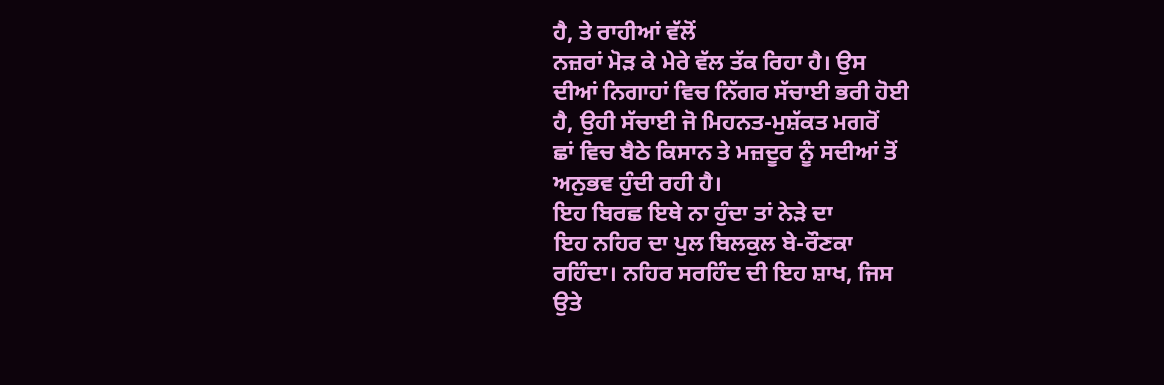ਹੈ, ਤੇ ਰਾਹੀਆਂ ਵੱਲੋਂ
ਨਜ਼ਰਾਂ ਮੋੜ ਕੇ ਮੇਰੇ ਵੱਲ ਤੱਕ ਰਿਹਾ ਹੈ। ਉਸ
ਦੀਆਂ ਨਿਗਾਹਾਂ ਵਿਚ ਨਿੱਗਰ ਸੱਚਾਈ ਭਰੀ ਹੋਈ
ਹੈ, ਉਹੀ ਸੱਚਾਈ ਜੋ ਮਿਹਨਤ-ਮੁਸ਼ੱਕਤ ਮਗਰੋਂ
ਛਾਂ ਵਿਚ ਬੈਠੇ ਕਿਸਾਨ ਤੇ ਮਜ਼ਦੂਰ ਨੂੰ ਸਦੀਆਂ ਤੋਂ
ਅਨੁਭਵ ਹੁੰਦੀ ਰਹੀ ਹੈ।
ਇਹ ਬਿਰਛ ਇਥੇ ਨਾ ਹੁੰਦਾ ਤਾਂ ਨੇੜੇ ਦਾ
ਇਹ ਨਹਿਰ ਦਾ ਪੁਲ ਬਿਲਕੁਲ ਬੇ-ਰੌਣਕਾ
ਰਹਿੰਦਾ। ਨਹਿਰ ਸਰਹਿੰਦ ਦੀ ਇਹ ਸ਼ਾਖ, ਜਿਸ
ਉਤੇ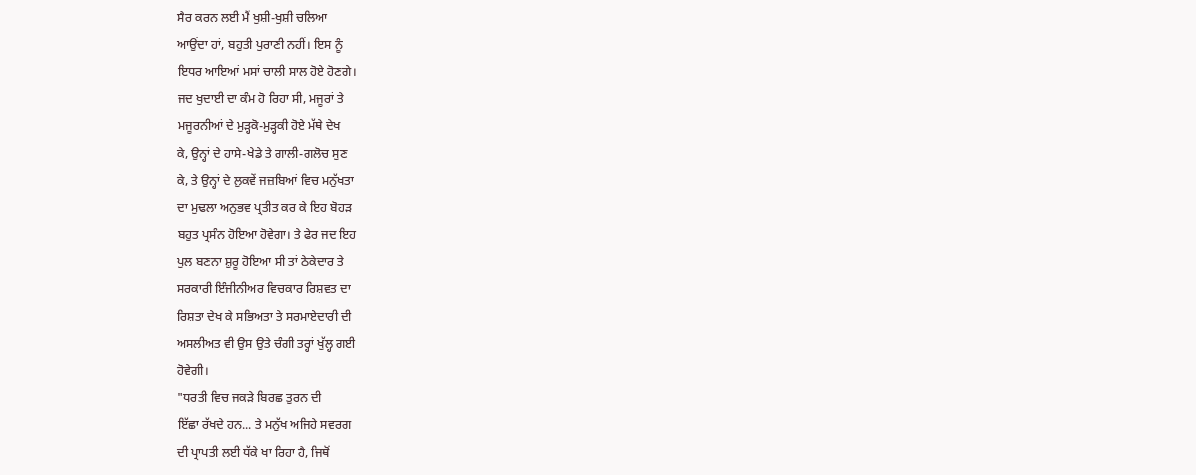ਸੈਰ ਕਰਨ ਲਈ ਮੈਂ ਖੁਸ਼ੀ-ਖੁਸ਼ੀ ਚਲਿਆ
ਆਉਂਦਾ ਹਾਂ, ਬਹੁਤੀ ਪੁਰਾਣੀ ਨਹੀਂ। ਇਸ ਨੂੰ
ਇਧਰ ਆਇਆਂ ਮਸਾਂ ਚਾਲੀ ਸਾਲ ਹੋਏ ਹੋਣਗੇ।
ਜਦ ਖੁਦਾਈ ਦਾ ਕੰਮ ਹੋ ਰਿਹਾ ਸੀ, ਮਜੂਰਾਂ ਤੇ
ਮਜੂਰਨੀਆਂ ਦੇ ਮੁੜ੍ਹਕੋ-ਮੁੜ੍ਹਕੀ ਹੋਏ ਮੱਥੇ ਦੇਖ
ਕੇ, ਉਨ੍ਹਾਂ ਦੇ ਹਾਸੇ-ਖੇਡੇ ਤੇ ਗਾਲੀ-ਗਲੋਚ ਸੁਣ
ਕੇ, ਤੇ ਉਨ੍ਹਾਂ ਦੇ ਲੁਕਵੇਂ ਜਜ਼ਬਿਆਂ ਵਿਚ ਮਨੁੱਖਤਾ
ਦਾ ਮੁਢਲਾ ਅਨੁਭਵ ਪ੍ਰਤੀਤ ਕਰ ਕੇ ਇਹ ਬੋਹੜ
ਬਹੁਤ ਪ੍ਰਸੰਨ ਹੋਇਆ ਹੋਵੇਗਾ। ਤੇ ਫੇਰ ਜਦ ਇਹ
ਪੁਲ ਬਣਨਾ ਸ਼ੁਰੂ ਹੋਇਆ ਸੀ ਤਾਂ ਠੇਕੇਦਾਰ ਤੇ
ਸਰਕਾਰੀ ਇੰਜੀਨੀਅਰ ਵਿਚਕਾਰ ਰਿਸ਼ਵਤ ਦਾ
ਰਿਸ਼ਤਾ ਦੇਖ ਕੇ ਸਭਿਅਤਾ ਤੇ ਸਰਮਾਏਦਾਰੀ ਦੀ
ਅਸਲੀਅਤ ਵੀ ਉਸ ਉਤੇ ਚੰਗੀ ਤਰ੍ਹਾਂ ਖੁੱਲ੍ਹ ਗਈ
ਹੋਵੇਗੀ।
"ਧਰਤੀ ਵਿਚ ਜਕੜੇ ਬਿਰਛ ਤੁਰਨ ਦੀ
ਇੱਛਾ ਰੱਖਦੇ ਹਨ... ਤੇ ਮਨੁੱਖ ਅਜਿਹੇ ਸਵਰਗ
ਦੀ ਪ੍ਰਾਪਤੀ ਲਈ ਧੱਕੇ ਖਾ ਰਿਹਾ ਹੈ, ਜਿਥੋਂ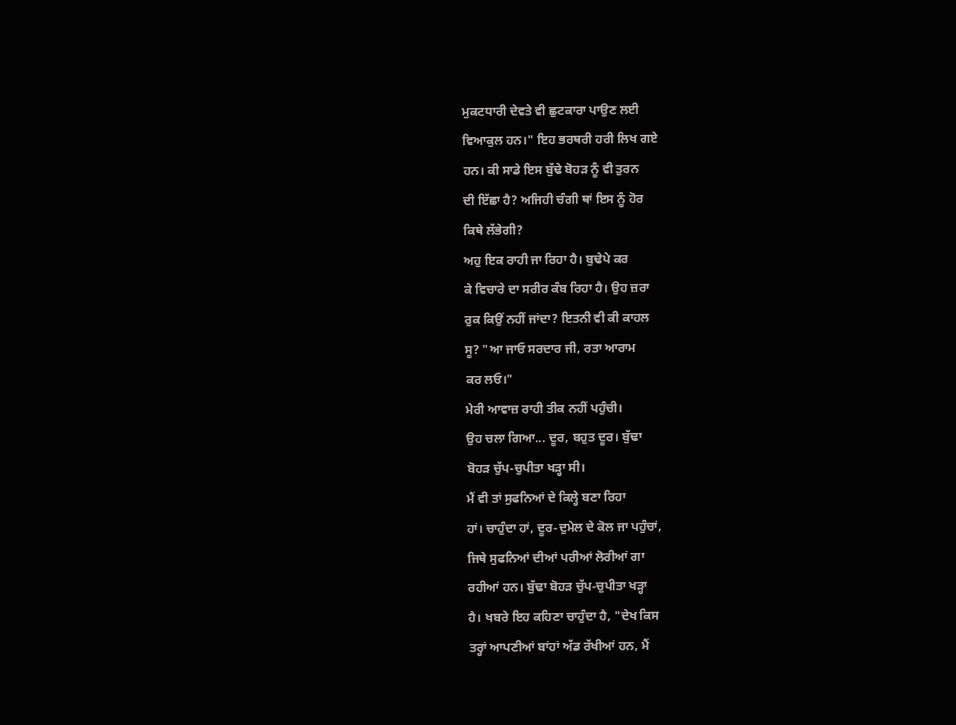ਮੁਕਟਧਾਰੀ ਦੇਵਤੇ ਵੀ ਛੁਟਕਾਰਾ ਪਾਉਣ ਲਈ
ਵਿਆਕੁਲ ਹਨ।" ਇਹ ਭਰਥਰੀ ਹਰੀ ਲਿਖ ਗਏ
ਹਨ। ਕੀ ਸਾਡੇ ਇਸ ਬੁੱਢੇ ਬੋਹੜ ਨੂੰ ਵੀ ਤੁਰਨ
ਦੀ ਇੱਛਾ ਹੈ? ਅਜਿਹੀ ਚੰਗੀ ਥਾਂ ਇਸ ਨੂੰ ਹੋਰ
ਕਿਥੇ ਲੱਭੇਗੀ?
ਅਹੁ ਇਕ ਰਾਹੀ ਜਾ ਰਿਹਾ ਹੈ। ਬੁਢੇਪੇ ਕਰ
ਕੇ ਵਿਚਾਰੇ ਦਾ ਸਰੀਰ ਕੰਬ ਰਿਹਾ ਹੈ। ਉਹ ਜ਼ਰਾ
ਰੁਕ ਕਿਉਂ ਨਹੀਂ ਜਾਂਦਾ? ਇਤਨੀ ਵੀ ਕੀ ਕਾਹਲ
ਸੂ? "ਆ ਜਾਓ ਸਰਦਾਰ ਜੀ, ਰਤਾ ਆਰਾਮ
ਕਰ ਲਓ।"
ਮੇਰੀ ਆਵਾਜ਼ ਰਾਹੀ ਤੀਕ ਨਹੀਂ ਪਹੁੰਚੀ।
ਉਹ ਚਲਾ ਗਿਆ... ਦੂਰ, ਬਹੁਤ ਦੂਰ। ਬੁੱਢਾ
ਬੋਹੜ ਚੁੱਪ-ਚੁਪੀਤਾ ਖੜ੍ਹਾ ਸੀ।
ਮੈਂ ਵੀ ਤਾਂ ਸੁਫਨਿਆਂ ਦੇ ਕਿਲ੍ਹੇ ਬਣਾ ਰਿਹਾ
ਹਾਂ। ਚਾਹੁੰਦਾ ਹਾਂ, ਦੂਰ-ਦੁਮੇਲ ਦੇ ਕੋਲ ਜਾ ਪਹੁੰਚਾਂ,
ਜਿਥੇ ਸੁਫਨਿਆਂ ਦੀਆਂ ਪਰੀਆਂ ਲੋਰੀਆਂ ਗਾ
ਰਹੀਆਂ ਹਨ। ਬੁੱਢਾ ਬੋਹੜ ਚੁੱਪ-ਚੁਪੀਤਾ ਖੜ੍ਹਾ
ਹੈ। ਖਬਰੇ ਇਹ ਕਹਿਣਾ ਚਾਹੁੰਦਾ ਹੈ, "ਦੇਖ ਕਿਸ
ਤਰ੍ਹਾਂ ਆਪਣੀਆਂ ਬਾਂਹਾਂ ਅੱਡ ਰੱਖੀਆਂ ਹਨ, ਮੈਂ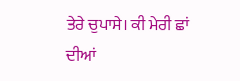ਤੇਰੇ ਚੁਪਾਸੇ। ਕੀ ਮੇਰੀ ਛਾਂ ਦੀਆਂ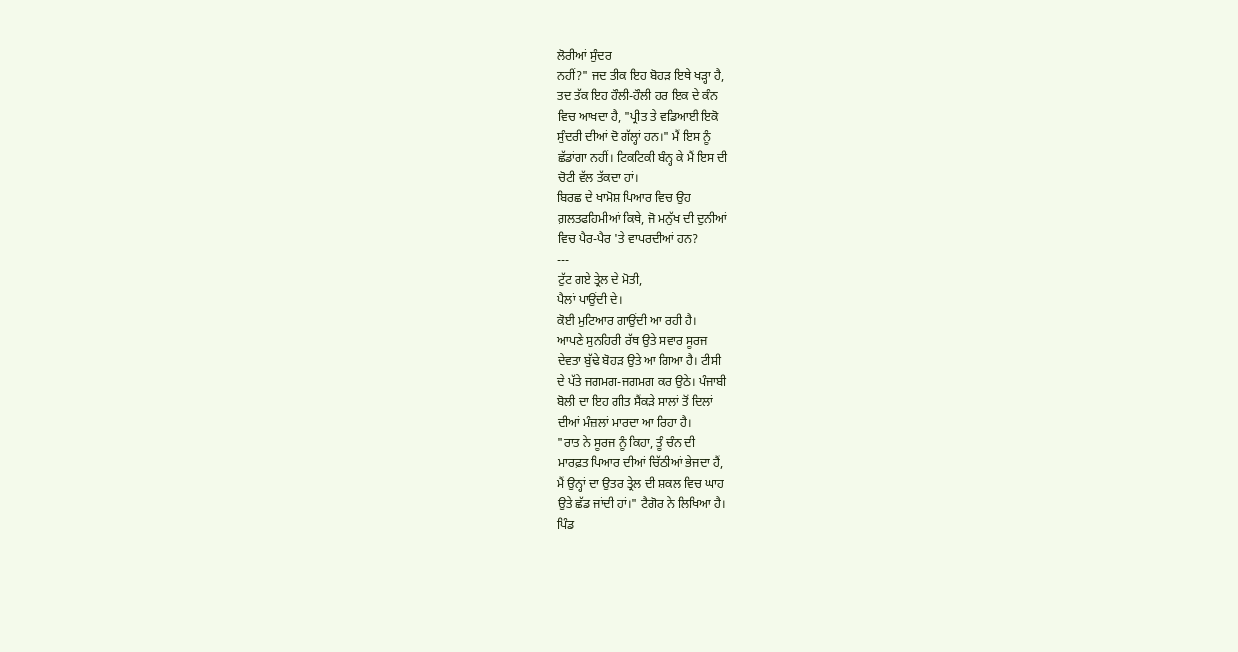ਲੋਰੀਆਂ ਸੁੰਦਰ
ਨਹੀਂ?" ਜਦ ਤੀਕ ਇਹ ਬੋਹੜ ਇਥੇ ਖੜ੍ਹਾ ਹੈ,
ਤਦ ਤੱਕ ਇਹ ਹੌਲੀ-ਹੌਲੀ ਹਰ ਇਕ ਦੇ ਕੰਨ
ਵਿਚ ਆਖਦਾ ਹੈ, "ਪ੍ਰੀਤ ਤੇ ਵਡਿਆਈ ਇਕੋ
ਸੁੰਦਰੀ ਦੀਆਂ ਦੋ ਗੱਲ੍ਹਾਂ ਹਨ।" ਮੈਂ ਇਸ ਨੂੰ
ਛੱਡਾਂਗਾ ਨਹੀਂ। ਟਿਕਟਿਕੀ ਬੰਨ੍ਹ ਕੇ ਮੈਂ ਇਸ ਦੀ
ਚੋਟੀ ਵੱਲ ਤੱਕਦਾ ਹਾਂ।
ਬਿਰਛ ਦੇ ਖਾਮੋਸ਼ ਪਿਆਰ ਵਿਚ ਉਹ
ਗ਼ਲਤਫਹਿਮੀਆਂ ਕਿਥੇ, ਜੋ ਮਨੁੱਖ ਦੀ ਦੁਨੀਆਂ
ਵਿਚ ਪੈਰ-ਪੈਰ 'ਤੇ ਵਾਪਰਦੀਆਂ ਹਨ?
---
ਟੁੱਟ ਗਏ ਤ੍ਰੇਲ ਦੇ ਮੋਤੀ,
ਪੈਲਾਂ ਪਾਉਂਦੀ ਦੇ।
ਕੋਈ ਮੁਟਿਆਰ ਗਾਉਂਦੀ ਆ ਰਹੀ ਹੈ।
ਆਪਣੇ ਸੁਨਹਿਰੀ ਰੱਥ ਉਤੇ ਸਵਾਰ ਸੂਰਜ
ਦੇਵਤਾ ਬੁੱਢੇ ਬੋਹੜ ਉਤੇ ਆ ਗਿਆ ਹੈ। ਟੀਸੀ
ਦੇ ਪੱਤੇ ਜਗਮਗ-ਜਗਮਗ ਕਰ ਉਠੇ। ਪੰਜਾਬੀ
ਬੋਲੀ ਦਾ ਇਹ ਗੀਤ ਸੈਂਕੜੇ ਸਾਲਾਂ ਤੋਂ ਦਿਲਾਂ
ਦੀਆਂ ਮੰਜ਼ਲਾਂ ਮਾਰਦਾ ਆ ਰਿਹਾ ਹੈ।
"ਰਾਤ ਨੇ ਸੂਰਜ ਨੂੰ ਕਿਹਾ, ਤੂੰ ਚੰਨ ਦੀ
ਮਾਰਫ਼ਤ ਪਿਆਰ ਦੀਆਂ ਚਿੱਠੀਆਂ ਭੇਜਦਾ ਹੈਂ,
ਮੈਂ ਉਨ੍ਹਾਂ ਦਾ ਉਤਰ ਤ੍ਰੇਲ ਦੀ ਸ਼ਕਲ ਵਿਚ ਘਾਹ
ਉਤੇ ਛੱਡ ਜਾਂਦੀ ਹਾਂ।" ਟੈਗੋਰ ਨੇ ਲਿਖਿਆ ਹੈ।
ਪਿੰਡ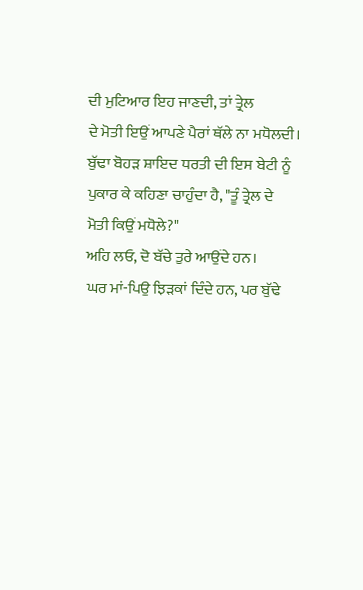ਦੀ ਮੁਟਿਆਰ ਇਹ ਜਾਣਦੀ, ਤਾਂ ਤ੍ਰੇਲ
ਦੇ ਮੋਤੀ ਇਉਂ ਆਪਣੇ ਪੈਰਾਂ ਥੱਲੇ ਨਾ ਮਧੋਲਦੀ।
ਬੁੱਢਾ ਬੋਹੜ ਸ਼ਾਇਦ ਧਰਤੀ ਦੀ ਇਸ ਬੇਟੀ ਨੂੰ
ਪੁਕਾਰ ਕੇ ਕਹਿਣਾ ਚਾਹੁੰਦਾ ਹੈ, "ਤੂੰ ਤ੍ਰੇਲ ਦੇ
ਮੋਤੀ ਕਿਉਂ ਮਧੋਲੇ?"
ਅਹਿ ਲਓ, ਦੋ ਬੱਚੇ ਤੁਰੇ ਆਉਂਦੇ ਹਨ।
ਘਰ ਮਾਂ-ਪਿਉ ਝਿੜਕਾਂ ਦਿੰਦੇ ਹਨ, ਪਰ ਬੁੱਢੇ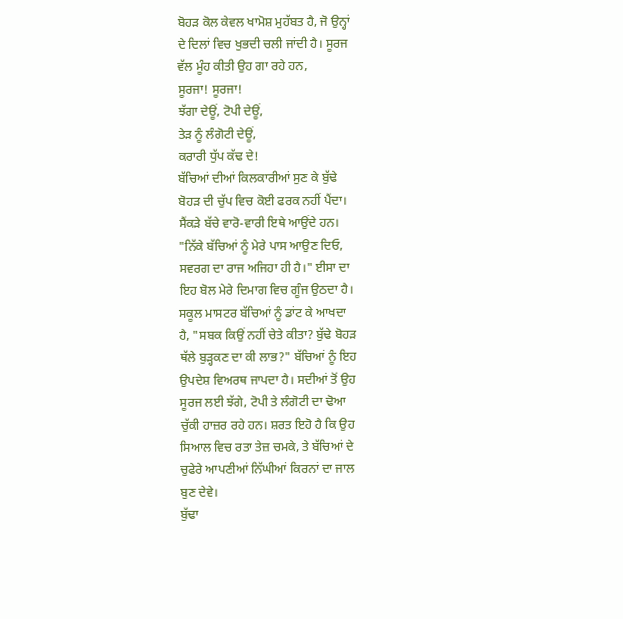ਬੋਹੜ ਕੋਲ ਕੇਵਲ ਖਾਮੋਸ਼ ਮੁਹੱਬਤ ਹੈ, ਜੋ ਉਨ੍ਹਾਂ
ਦੇ ਦਿਲਾਂ ਵਿਚ ਖੁਭਦੀ ਚਲੀ ਜਾਂਦੀ ਹੈ। ਸੂਰਜ
ਵੱਲ ਮੂੰਹ ਕੀਤੀ ਉਹ ਗਾ ਰਹੇ ਹਨ,
ਸੂਰਜਾ! ਸੂਰਜਾ!
ਝੱਗਾ ਦੇਊਂ, ਟੋਪੀ ਦੇਊਂ,
ਤੇੜ ਨੂੰ ਲੰਗੋਟੀ ਦੇਊਂ,
ਕਰਾਰੀ ਧੁੱਪ ਕੱਢ ਦੇ!
ਬੱਚਿਆਂ ਦੀਆਂ ਕਿਲਕਾਰੀਆਂ ਸੁਣ ਕੇ ਬੁੱਢੇ
ਬੋਹੜ ਦੀ ਚੁੱਪ ਵਿਚ ਕੋਈ ਫਰਕ ਨਹੀਂ ਪੈਂਦਾ।
ਸੈਂਕੜੇ ਬੱਚੇ ਵਾਰੋ-ਵਾਰੀ ਇਥੇ ਆਉਂਦੇ ਹਨ।
"ਨਿੱਕੇ ਬੱਚਿਆਂ ਨੂੰ ਮੇਰੇ ਪਾਸ ਆਉਣ ਦਿਓ,
ਸਵਰਗ ਦਾ ਰਾਜ ਅਜਿਹਾ ਹੀ ਹੈ।" ਈਸਾ ਦਾ
ਇਹ ਬੋਲ ਮੇਰੇ ਦਿਮਾਗ ਵਿਚ ਗੂੰਜ ਉਠਦਾ ਹੈ।
ਸਕੂਲ ਮਾਸਟਰ ਬੱਚਿਆਂ ਨੂੰ ਡਾਂਟ ਕੇ ਆਖਦਾ
ਹੈ, "ਸਬਕ ਕਿਉਂ ਨਹੀਂ ਚੇਤੇ ਕੀਤਾ? ਬੁੱਢੇ ਬੋਹੜ
ਥੱਲੇ ਬੁੜ੍ਹਕਣ ਦਾ ਕੀ ਲਾਭ?" ਬੱਚਿਆਂ ਨੂੰ ਇਹ
ਉਪਦੇਸ਼ ਵਿਅਰਥ ਜਾਪਦਾ ਹੈ। ਸਦੀਆਂ ਤੋਂ ਉਹ
ਸੂਰਜ ਲਈ ਝੱਗੇ, ਟੋਪੀ ਤੇ ਲੰਗੋਟੀ ਦਾ ਢੋਆ
ਚੁੱਕੀ ਹਾਜ਼ਰ ਰਹੇ ਹਨ। ਸ਼ਰਤ ਇਹੋ ਹੈ ਕਿ ਉਹ
ਸਿਆਲ ਵਿਚ ਰਤਾ ਤੇਜ਼ ਚਮਕੇ, ਤੇ ਬੱਚਿਆਂ ਦੇ
ਚੁਫੇਰੇ ਆਪਣੀਆਂ ਨਿੱਘੀਆਂ ਕਿਰਨਾਂ ਦਾ ਜਾਲ
ਬੁਣ ਦੇਵੇ।
ਬੁੱਢਾ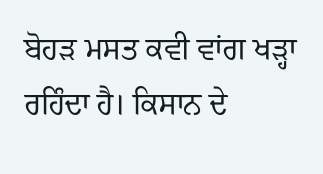ਬੋਹੜ ਮਸਤ ਕਵੀ ਵਾਂਗ ਖੜ੍ਹਾ
ਰਹਿੰਦਾ ਹੈ। ਕਿਸਾਨ ਦੇ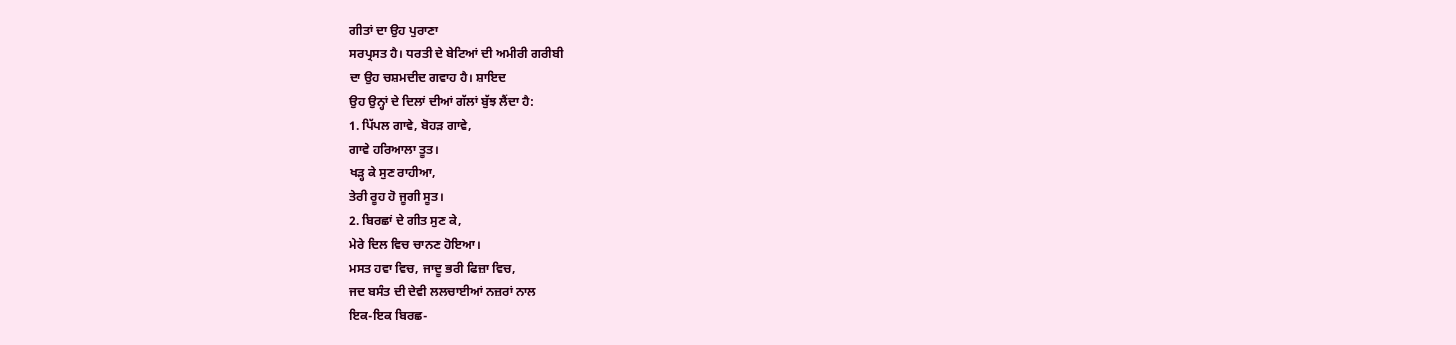ਗੀਤਾਂ ਦਾ ਉਹ ਪੁਰਾਣਾ
ਸਰਪ੍ਰਸਤ ਹੈ। ਧਰਤੀ ਦੇ ਬੇਟਿਆਂ ਦੀ ਅਮੀਰੀ ਗਰੀਬੀ
ਦਾ ਉਹ ਚਸ਼ਮਦੀਦ ਗਵਾਹ ਹੈ। ਸ਼ਾਇਦ
ਉਹ ਉਨ੍ਹਾਂ ਦੇ ਦਿਲਾਂ ਦੀਆਂ ਗੱਲਾਂ ਬੁੱਝ ਲੈਂਦਾ ਹੈ:
1. ਪਿੱਪਲ ਗਾਵੇ, ਬੋਹੜ ਗਾਵੇ,
ਗਾਵੇ ਹਰਿਆਲਾ ਤੂਤ।
ਖੜ੍ਹ ਕੇ ਸੁਣ ਰਾਹੀਆ,
ਤੇਰੀ ਰੂਹ ਹੋ ਜੂਗੀ ਸੂਤ।
2. ਬਿਰਛਾਂ ਦੇ ਗੀਤ ਸੁਣ ਕੇ,
ਮੇਰੇ ਦਿਲ ਵਿਚ ਚਾਨਣ ਹੋਇਆ।
ਮਸਤ ਹਵਾ ਵਿਚ, ਜਾਦੂ ਭਰੀ ਫਿਜ਼ਾ ਵਿਚ,
ਜਦ ਬਸੰਤ ਦੀ ਦੇਵੀ ਲਲਚਾਈਆਂ ਨਜ਼ਰਾਂ ਨਾਲ
ਇਕ-ਇਕ ਬਿਰਛ-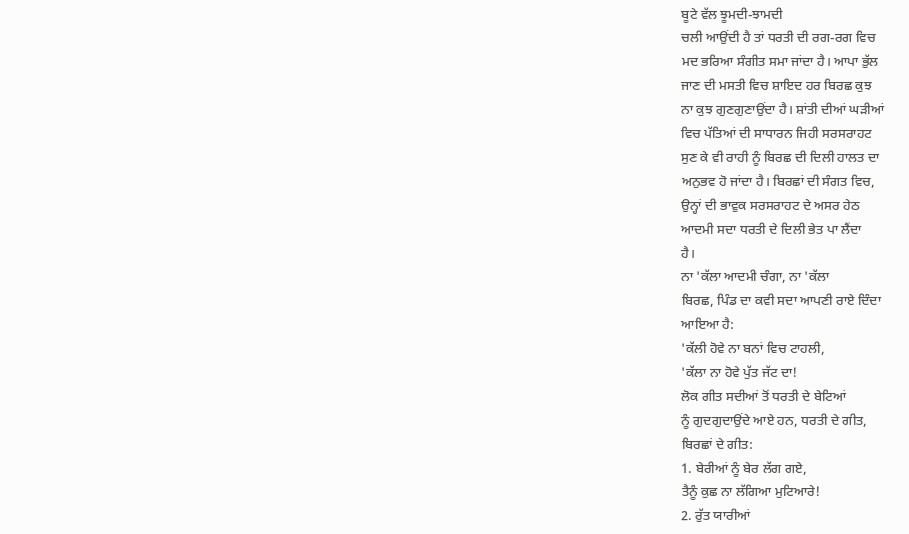ਬੂਟੇ ਵੱਲ ਝੂਮਦੀ-ਝਾਮਦੀ
ਚਲੀ ਆਉਂਦੀ ਹੈ ਤਾਂ ਧਰਤੀ ਦੀ ਰਗ-ਰਗ ਵਿਚ
ਮਦ ਭਰਿਆ ਸੰਗੀਤ ਸਮਾ ਜਾਂਦਾ ਹੈ। ਆਪਾ ਭੁੱਲ
ਜਾਣ ਦੀ ਮਸਤੀ ਵਿਚ ਸ਼ਾਇਦ ਹਰ ਬਿਰਛ ਕੁਝ
ਨਾ ਕੁਝ ਗੁਣਗੁਣਾਉਂਦਾ ਹੈ। ਸ਼ਾਂਤੀ ਦੀਆਂ ਘੜੀਆਂ
ਵਿਚ ਪੱਤਿਆਂ ਦੀ ਸਾਧਾਰਨ ਜਿਹੀ ਸਰਸਰਾਹਟ
ਸੁਣ ਕੇ ਵੀ ਰਾਹੀ ਨੂੰ ਬਿਰਛ ਦੀ ਦਿਲੀ ਹਾਲਤ ਦਾ
ਅਨੁਭਵ ਹੋ ਜਾਂਦਾ ਹੈ। ਬਿਰਛਾਂ ਦੀ ਸੰਗਤ ਵਿਚ,
ਉਨ੍ਹਾਂ ਦੀ ਭਾਵੁਕ ਸਰਸਰਾਹਟ ਦੇ ਅਸਰ ਹੇਠ
ਆਦਮੀ ਸਦਾ ਧਰਤੀ ਦੇ ਦਿਲੀ ਭੇਤ ਪਾ ਲੈਂਦਾ
ਹੈ।
ਨਾ 'ਕੱਲਾ ਆਦਮੀ ਚੰਗਾ, ਨਾ 'ਕੱਲਾ
ਬਿਰਛ, ਪਿੰਡ ਦਾ ਕਵੀ ਸਦਾ ਆਪਣੀ ਰਾਏ ਦਿੰਦਾ
ਆਇਆ ਹੈ:
'ਕੱਲੀ ਹੋਵੇ ਨਾ ਬਨਾਂ ਵਿਚ ਟਾਹਲੀ,
'ਕੱਲਾ ਨਾ ਹੋਵੇ ਪੁੱਤ ਜੱਟ ਦਾ!
ਲੋਕ ਗੀਤ ਸਦੀਆਂ ਤੋਂ ਧਰਤੀ ਦੇ ਬੇਟਿਆਂ
ਨੂੰ ਗੁਦਗੁਦਾਉਂਦੇ ਆਏ ਹਨ, ਧਰਤੀ ਦੇ ਗੀਤ,
ਬਿਰਛਾਂ ਦੇ ਗੀਤ:
1. ਬੇਰੀਆਂ ਨੂੰ ਬੇਰ ਲੱਗ ਗਏ,
ਤੈਨੂੰ ਕੁਛ ਨਾ ਲੱਗਿਆ ਮੁਟਿਆਰੇ!
2. ਰੁੱਤ ਯਾਰੀਆਂ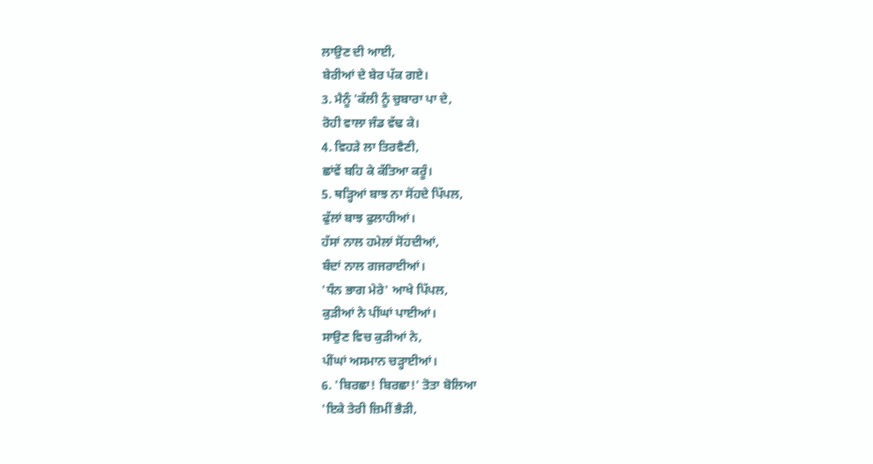ਲਾਉਣ ਦੀ ਆਈ,
ਬੇਰੀਆਂ ਦੇ ਬੇਰ ਪੱਕ ਗਏ।
3. ਮੈਨੂੰ 'ਕੱਲੀ ਨੂੰ ਚੁਬਾਰਾ ਪਾ ਦੇ,
ਰੋਹੀ ਵਾਲਾ ਜੰਡ ਵੱਢ ਕੇ।
4. ਵਿਹੜੇ ਲਾ ਤਿਰਵੈਣੀ,
ਛਾਂਵੇਂ ਬਹਿ ਕੇ ਕੱਤਿਆ ਕਰੂੰ।
5. ਥੜ੍ਹਿਆਂ ਬਾਝ ਨਾ ਸੋਂਹਦੇ ਪਿੱਪਲ,
ਫੁੱਲਾਂ ਬਾਝ ਫੁਲਾਹੀਆਂ।
ਹੱਸਾਂ ਨਾਲ ਹਮੇਲਾਂ ਸੋਂਹਦੀਆਂ,
ਬੰਦਾਂ ਨਾਲ ਗਜਰਾਈਆਂ।
'ਧੰਨ ਭਾਗ ਮੇਰੇ' ਆਖੇ ਪਿੱਪਲ,
ਕੁੜੀਆਂ ਨੇ ਪੀਂਘਾਂ ਪਾਈਆਂ।
ਸਾਉਣ ਵਿਚ ਕੁੜੀਆਂ ਨੇ,
ਪੀਂਘਾਂ ਅਸਮਾਨ ਚੜ੍ਹਾਈਆਂ।
6. 'ਬਿਰਛਾ! ਬਿਰਛਾ!' ਤੋਤਾ ਬੋਲਿਆ
'ਇਕੇ ਤੇਰੀ ਜ਼ਿਮੀਂ ਭੈੜੀ,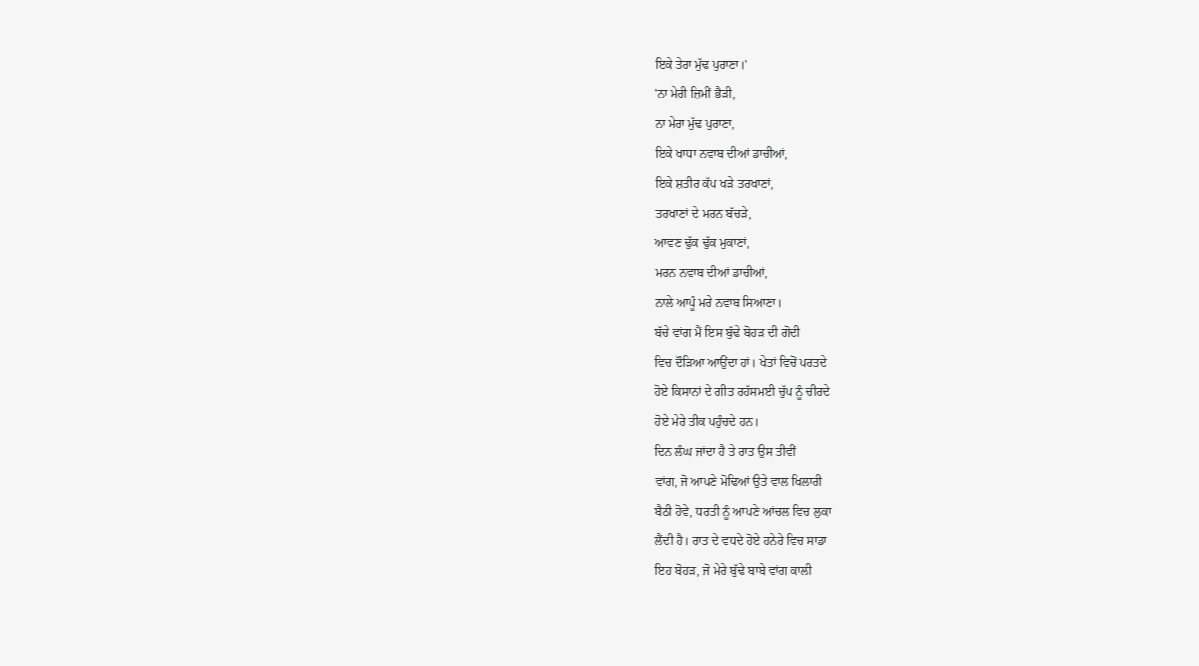ਇਕੇ ਤੇਰਾ ਮੁੱਢ ਪੁਰਾਣਾ।'
'ਨਾ ਮੇਰੀ ਜ਼ਿਮੀਂ ਭੈੜੀ,
ਨਾ ਮੇਰਾ ਮੁੱਢ ਪੁਰਾਣਾ,
ਇਕੇ ਖਾਧਾ ਨਵਾਬ ਦੀਆਂ ਡਾਚੀਆਂ,
ਇਕੇ ਸ਼ਤੀਰ ਕੱਪ ਖੜੇ ਤਰਖਾਣਾਂ,
ਤਰਖਾਣਾਂ ਦੇ ਮਰਨ ਬੱਚੜੇ,
ਆਵਣ ਢੁੱਕ ਢੁੱਕ ਮੁਕਾਣਾਂ,
ਮਰਨ ਨਵਾਬ ਦੀਆਂ ਡਾਚੀਆਂ,
ਨਾਲੇ ਆਪੂੰ ਮਰੇ ਨਵਾਬ ਸਿਆਣਾ।
ਬੱਚੇ ਵਾਂਗ ਮੈਂ ਇਸ ਬੁੱਢੇ ਬੋਹੜ ਦੀ ਗੋਦੀ
ਵਿਚ ਦੌੜਿਆ ਆਉਂਦਾ ਹਾਂ। ਖੇਤਾਂ ਵਿਚੋਂ ਪਰਤਦੇ
ਹੋਏ ਕਿਸਾਨਾਂ ਦੇ ਗੀਤ ਰਹੱਸਮਈ ਚੁੱਪ ਨੂੰ ਚੀਰਦੇ
ਹੋਏ ਮੇਰੇ ਤੀਕ ਪਹੁੰਚਦੇ ਹਨ।
ਦਿਨ ਲੰਘ ਜਾਂਦਾ ਹੈ ਤੇ ਰਾਤ ਉਸ ਤੀਵੀਂ
ਵਾਂਗ, ਜੋ ਆਪਣੇ ਮੋਢਿਆਂ ਉਤੇ ਵਾਲ ਖਿਲਾਰੀ
ਬੈਠੀ ਹੋਵੇ, ਧਰਤੀ ਨੂੰ ਆਪਣੇ ਆਂਚਲ ਵਿਚ ਲੁਕਾ
ਲੈਂਦੀ ਹੈ। ਰਾਤ ਦੇ ਵਧਦੇ ਹੋਏ ਹਨੇਰੇ ਵਿਚ ਸਾਡਾ
ਇਹ ਬੋਹੜ, ਜੋ ਮੇਰੇ ਬੁੱਢੇ ਬਾਬੇ ਵਾਂਗ ਕਾਲੀ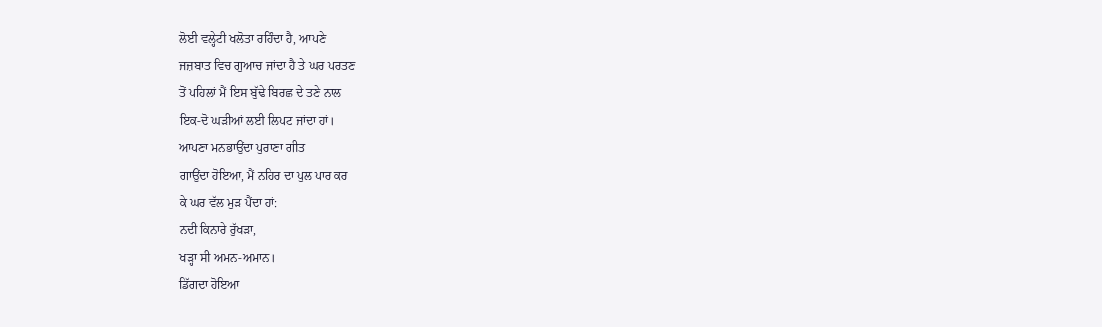ਲੋਈ ਵਲ੍ਹੇਟੀ ਖਲੋਤਾ ਰਹਿੰਦਾ ਹੈ, ਆਪਣੇ
ਜਜ਼ਬਾਤ ਵਿਚ ਗੁਆਚ ਜਾਂਦਾ ਹੈ ਤੇ ਘਰ ਪਰਤਣ
ਤੋਂ ਪਹਿਲਾਂ ਮੈਂ ਇਸ ਬੁੱਢੇ ਬਿਰਛ ਦੇ ਤਣੇ ਨਾਲ
ਇਕ-ਦੋ ਘੜੀਆਂ ਲਈ ਲਿਪਟ ਜਾਂਦਾ ਹਾਂ।
ਆਪਣਾ ਮਨਭਾਉਂਦਾ ਪੁਰਾਣਾ ਗੀਤ
ਗਾਉਂਦਾ ਹੋਇਆ, ਮੈਂ ਨਹਿਰ ਦਾ ਪੁਲ ਪਾਰ ਕਰ
ਕੇ ਘਰ ਵੱਲ ਮੁੜ ਪੈਂਦਾ ਹਾਂ:
ਨਦੀ ਕਿਨਾਰੇ ਰੁੱਖੜਾ,
ਖੜ੍ਹਾ ਸੀ ਅਮਨ-ਅਮਾਨ।
ਡਿੱਗਦਾ ਹੋਇਆ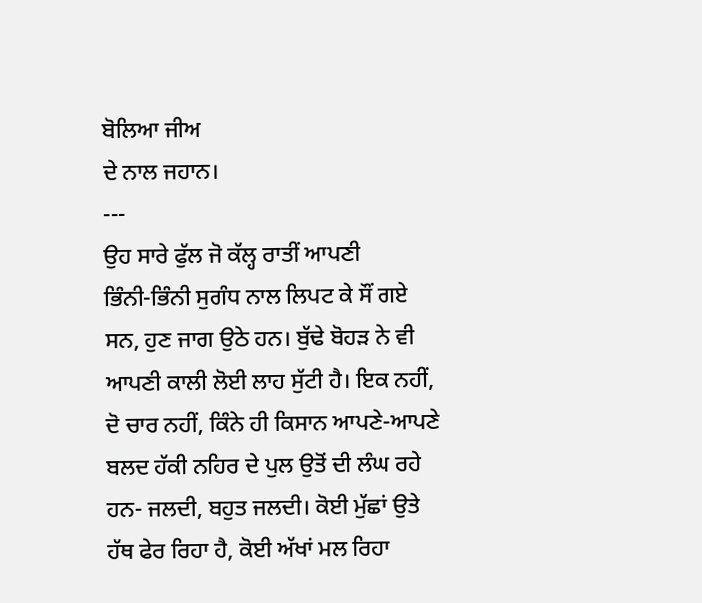ਬੋਲਿਆ ਜੀਅ
ਦੇ ਨਾਲ ਜਹਾਨ।
---
ਉਹ ਸਾਰੇ ਫੁੱਲ ਜੋ ਕੱਲ੍ਹ ਰਾਤੀਂ ਆਪਣੀ
ਭਿੰਨੀ-ਭਿੰਨੀ ਸੁਗੰਧ ਨਾਲ ਲਿਪਟ ਕੇ ਸੌਂ ਗਏ
ਸਨ, ਹੁਣ ਜਾਗ ਉਠੇ ਹਨ। ਬੁੱਢੇ ਬੋਹੜ ਨੇ ਵੀ
ਆਪਣੀ ਕਾਲੀ ਲੋਈ ਲਾਹ ਸੁੱਟੀ ਹੈ। ਇਕ ਨਹੀਂ,
ਦੋ ਚਾਰ ਨਹੀਂ, ਕਿੰਨੇ ਹੀ ਕਿਸਾਨ ਆਪਣੇ-ਆਪਣੇ
ਬਲਦ ਹੱਕੀ ਨਹਿਰ ਦੇ ਪੁਲ ਉਤੋਂ ਦੀ ਲੰਘ ਰਹੇ
ਹਨ- ਜਲਦੀ, ਬਹੁਤ ਜਲਦੀ। ਕੋਈ ਮੁੱਛਾਂ ਉਤੇ
ਹੱਥ ਫੇਰ ਰਿਹਾ ਹੈ, ਕੋਈ ਅੱਖਾਂ ਮਲ ਰਿਹਾ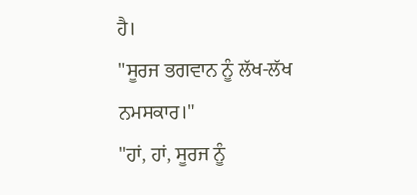ਹੈ।
"ਸੂਰਜ ਭਗਵਾਨ ਨੂੰ ਲੱਖ-ਲੱਖ
ਨਮਸਕਾਰ।"
"ਹਾਂ, ਹਾਂ, ਸੂਰਜ ਨੂੰ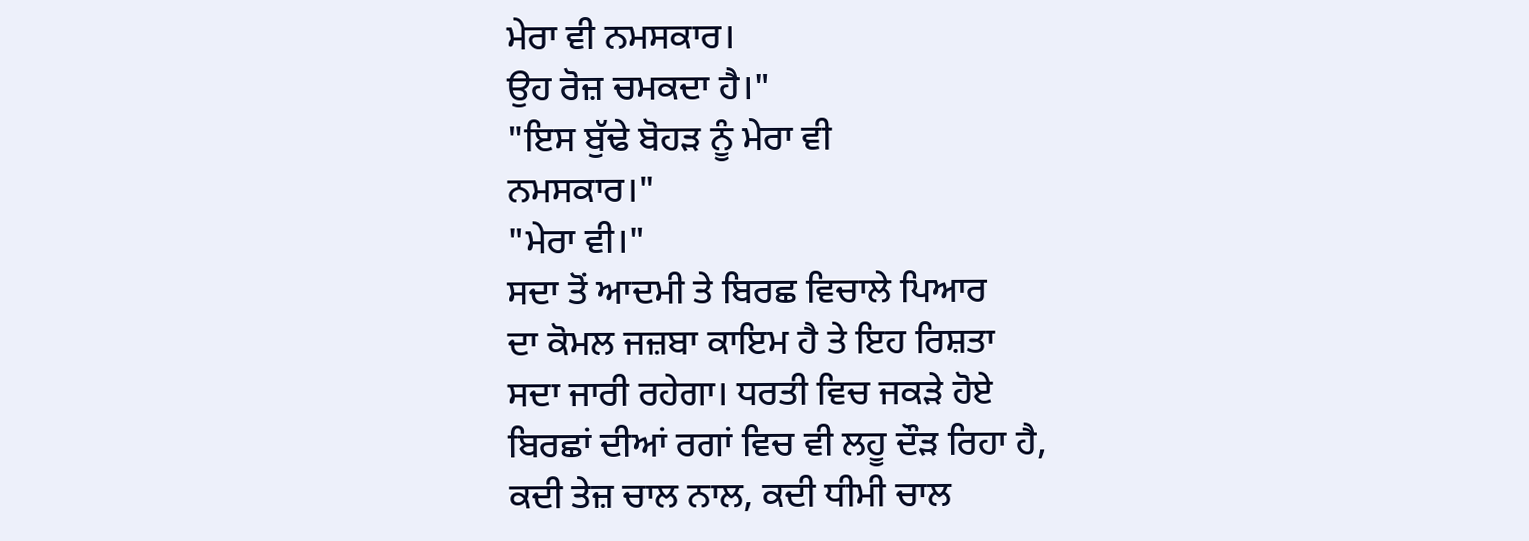ਮੇਰਾ ਵੀ ਨਮਸਕਾਰ।
ਉਹ ਰੋਜ਼ ਚਮਕਦਾ ਹੈ।"
"ਇਸ ਬੁੱਢੇ ਬੋਹੜ ਨੂੰ ਮੇਰਾ ਵੀ
ਨਮਸਕਾਰ।"
"ਮੇਰਾ ਵੀ।"
ਸਦਾ ਤੋਂ ਆਦਮੀ ਤੇ ਬਿਰਛ ਵਿਚਾਲੇ ਪਿਆਰ
ਦਾ ਕੋਮਲ ਜਜ਼ਬਾ ਕਾਇਮ ਹੈ ਤੇ ਇਹ ਰਿਸ਼ਤਾ
ਸਦਾ ਜਾਰੀ ਰਹੇਗਾ। ਧਰਤੀ ਵਿਚ ਜਕੜੇ ਹੋਏ
ਬਿਰਛਾਂ ਦੀਆਂ ਰਗਾਂ ਵਿਚ ਵੀ ਲਹੂ ਦੌੜ ਰਿਹਾ ਹੈ,
ਕਦੀ ਤੇਜ਼ ਚਾਲ ਨਾਲ, ਕਦੀ ਧੀਮੀ ਚਾਲ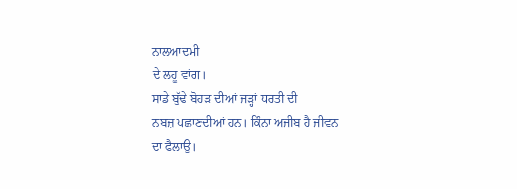ਨਾਲਆਦਮੀ
ਦੇ ਲਹੂ ਵਾਂਗ।
ਸਾਡੇ ਬੁੱਢੇ ਬੋਹੜ ਦੀਆਂ ਜੜ੍ਹਾਂ ਧਰਤੀ ਦੀ
ਨਬਜ਼ ਪਛਾਣਦੀਆਂ ਹਨ। ਕਿੰਨਾ ਅਜੀਬ ਹੈ ਜੀਵਨ
ਦਾ ਫੈਲਾਉ।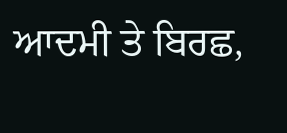ਆਦਮੀ ਤੇ ਬਿਰਛ,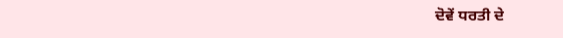ਦੋਵੇਂ ਧਰਤੀ ਦੇ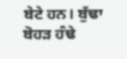ਬੇਟੇ ਹਨ। ਬੁੱਢਾ ਬੋਹੜ ਹੰਢੇ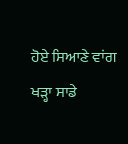ਹੋਏ ਸਿਆਣੇ ਵਾਂਗ
ਖੜ੍ਹਾ ਸਾਡੇ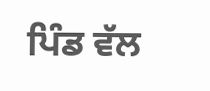ਪਿੰਡ ਵੱਲ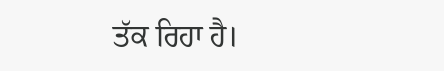ਤੱਕ ਰਿਹਾ ਹੈ।